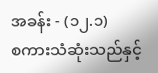အခန်း - (၁၂.၁)
စကားသံဆုံးသည်နှင့်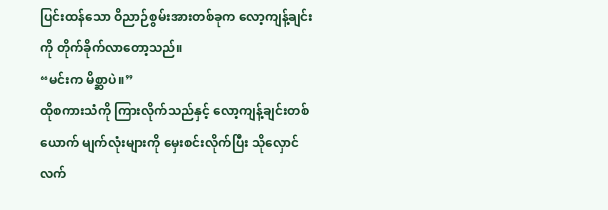ပြင်းထန်သော ဝိညာဉ်စွမ်းအားတစ်ခုက လော့ကျန့်ချင်းကို တိုက်ခိုက်လာတော့သည်။
“မင်းက မိစ္ဆာပဲ။”
ထိုစကားသံကို ကြားလိုက်သည်နှင့် လော့ကျန့်ချင်းတစ်ယောက် မျက်လုံးများကို မှေးစင်းလိုက်ပြီး သိုလှောင်လက်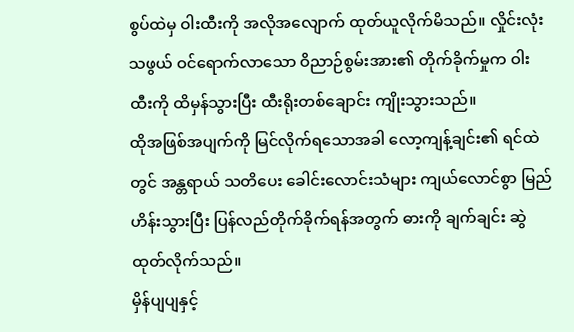စွပ်ထဲမှ ဝါးထီးကို အလိုအလျောက် ထုတ်ယူလိုက်မိသည်။ လှိုင်းလုံးသဖွယ် ဝင်ရောက်လာသော ဝိညာဉ်စွမ်းအား၏ တိုက်ခိုက်မှုက ဝါးထီးကို ထိမှန်သွားပြီး ထီးရိုးတစ်ချောင်း ကျိုးသွားသည်။
ထိုအဖြစ်အပျက်ကို မြင်လိုက်ရသောအခါ လော့ကျန့်ချင်း၏ ရင်ထဲတွင် အန္တရာယ် သတိပေး ခေါင်းလောင်းသံများ ကျယ်လောင်စွာ မြည်ဟိန်းသွားပြီး ပြန်လည်တိုက်ခိုက်ရန်အတွက် ဓားကို ချက်ချင်း ဆွဲထုတ်လိုက်သည်။
မှိန်ပျပျနှင့်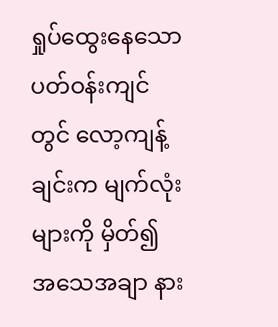ရှုပ်ထွေးနေသော ပတ်ဝန်းကျင်တွင် လော့ကျန့်ချင်းက မျက်လုံးများကို မှိတ်၍ အသေအချာ နား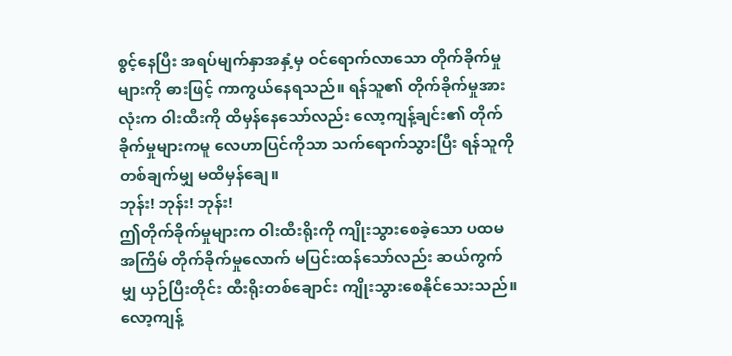စွင့်နေပြီး အရပ်မျက်နှာအနှံ့မှ ဝင်ရောက်လာသော တိုက်ခိုက်မှုများကို ဓားဖြင့် ကာကွယ်နေရသည်။ ရန်သူ၏ တိုက်ခိုက်မှုအားလုံးက ဝါးထီးကို ထိမှန်နေသော်လည်း လော့ကျန့်ချင်း၏ တိုက်ခိုက်မှုများကမူ လေဟာပြင်ကိုသာ သက်ရောက်သွားပြီး ရန်သူကို တစ်ချက်မျှ မထိမှန်ချေ။
ဘုန်း! ဘုန်း! ဘုန်း!
ဤတိုက်ခိုက်မှုများက ဝါးထီးရိုးကို ကျိုးသွားစေခဲ့သော ပထမအကြိမ် တိုက်ခိုက်မှုလောက် မပြင်းထန်သော်လည်း ဆယ်ကွက်မျှ ယှဉ်ပြီးတိုင်း ထီးရိုးတစ်ချောင်း ကျိုးသွားစေနိုင်သေးသည်။ လော့ကျန့်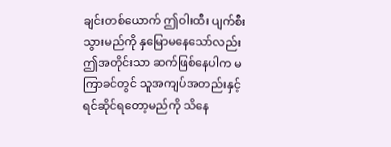ချင်းတစ်ယောက် ဤဝါးထီး ပျက်စီးသွားမည်ကို နှမြောမနေသော်လည်း ဤအတိုင်းသာ ဆက်ဖြစ်နေပါက မကြာခင်တွင် သူအကျပ်အတည်းနှင့် ရင်ဆိုင်ရတော့မည်ကို သိနေ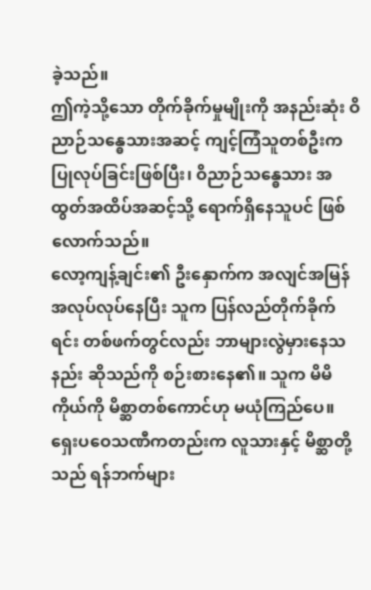ခဲ့သည်။
ဤကဲ့သို့သော တိုက်ခိုက်မှုမျိုးကို အနည်းဆုံး ဝိညာဉ်သန္ဓေသားအဆင့် ကျင့်ကြံသူတစ်ဦးက ပြုလုပ်ခြင်းဖြစ်ပြီး၊ ဝိညာဉ်သန္ဓေသား အထွတ်အထိပ်အဆင့်သို့ ရောက်ရှိနေသူပင် ဖြစ်လောက်သည်။
လော့ကျန့်ချင်း၏ ဦးနှောက်က အလျင်အမြန် အလုပ်လုပ်နေပြီး သူက ပြန်လည်တိုက်ခိုက်ရင်း တစ်ဖက်တွင်လည်း ဘာများလွဲမှားနေသနည်း ဆိုသည်ကို စဉ်းစားနေ၏။ သူက မိမိကိုယ်ကို မိစ္ဆာတစ်ကောင်ဟု မယုံကြည်ပေ။ ရှေးပဝေသဏီကတည်းက လူသားနှင့် မိစ္ဆာတို့သည် ရန်ဘက်များ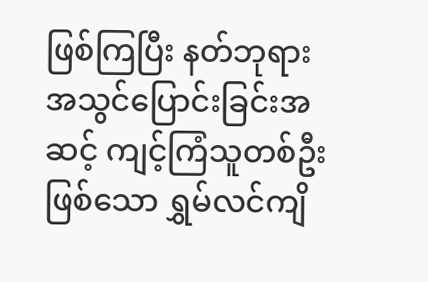ဖြစ်ကြပြီး နတ်ဘုရားအသွင်ပြောင်းခြင်းအဆင့် ကျင့်ကြံသူတစ်ဦးဖြစ်သော ရွှမ်လင်ကျိ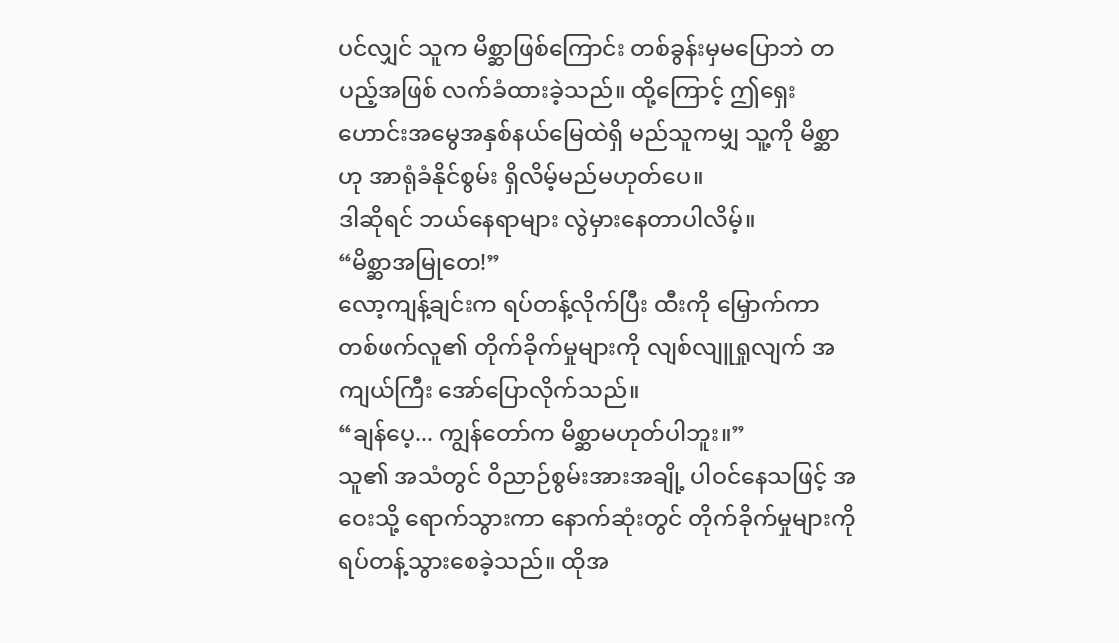ပင်လျှင် သူက မိစ္ဆာဖြစ်ကြောင်း တစ်ခွန်းမှမပြောဘဲ တပည့်အဖြစ် လက်ခံထားခဲ့သည်။ ထို့ကြောင့် ဤရှေးဟောင်းအမွေအနှစ်နယ်မြေထဲရှိ မည်သူကမျှ သူ့ကို မိစ္ဆာဟု အာရုံခံနိုင်စွမ်း ရှိလိမ့်မည်မဟုတ်ပေ။
ဒါဆိုရင် ဘယ်နေရာများ လွဲမှားနေတာပါလိမ့်။
“မိစ္ဆာအမြုတေ!”
လော့ကျန့်ချင်းက ရပ်တန့်လိုက်ပြီး ထီးကို မြှောက်ကာ တစ်ဖက်လူ၏ တိုက်ခိုက်မှုများကို လျစ်လျူရှုလျက် အကျယ်ကြီး အော်ပြောလိုက်သည်။
“ချန်ပေ့... ကျွန်တော်က မိစ္ဆာမဟုတ်ပါဘူး။”
သူ၏ အသံတွင် ဝိညာဉ်စွမ်းအားအချို့ ပါဝင်နေသဖြင့် အဝေးသို့ ရောက်သွားကာ နောက်ဆုံးတွင် တိုက်ခိုက်မှုများကို ရပ်တန့်သွားစေခဲ့သည်။ ထိုအ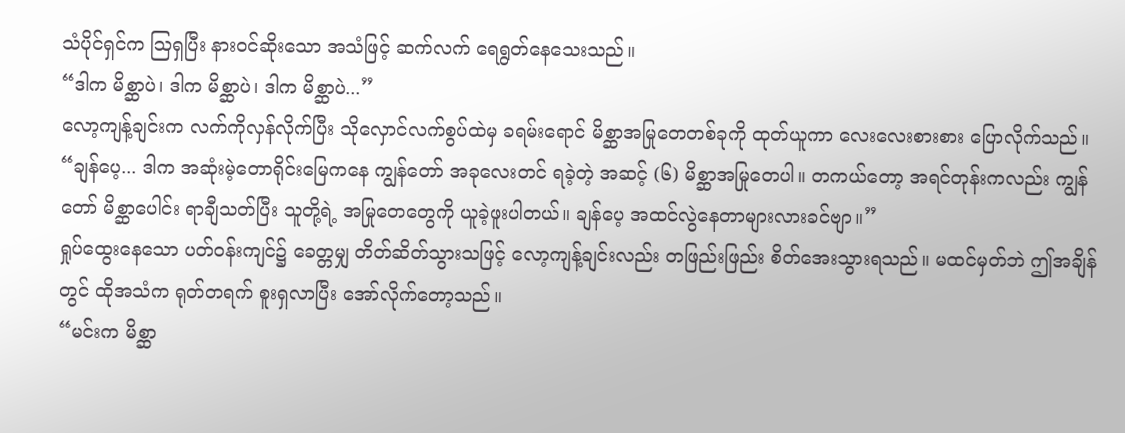သံပိုင်ရှင်က ဩရှပြီး နားဝင်ဆိုးသော အသံဖြင့် ဆက်လက် ရေရွတ်နေသေးသည်။
“ဒါက မိစ္ဆာပဲ၊ ဒါက မိစ္ဆာပဲ၊ ဒါက မိစ္ဆာပဲ...”
လော့ကျန့်ချင်းက လက်ကိုလှန်လိုက်ပြီး သိုလှောင်လက်စွပ်ထဲမှ ခရမ်းရောင် မိစ္ဆာအမြုတေတစ်ခုကို ထုတ်ယူကာ လေးလေးစားစား ပြောလိုက်သည်။
“ချန်ပေ့... ဒါက အဆုံးမဲ့တောရိုင်းမြေကနေ ကျွန်တော် အခုလေးတင် ရခဲ့တဲ့ အဆင့် (၆) မိစ္ဆာအမြုတေပါ။ တကယ်တော့ အရင်တုန်းကလည်း ကျွန်တော် မိစ္ဆာပေါင်း ရာချီသတ်ပြီး သူတို့ရဲ့ အမြုတေတွေကို ယူခဲ့ဖူးပါတယ်။ ချန်ပေ့ အထင်လွဲနေတာများလားခင်ဗျာ။”
ရှုပ်ထွေးနေသော ပတ်ဝန်းကျင်၌ ခေတ္တမျှ တိတ်ဆိတ်သွားသဖြင့် လော့ကျန့်ချင်းလည်း တဖြည်းဖြည်း စိတ်အေးသွားရသည်။ မထင်မှတ်ဘဲ ဤအချိန်တွင် ထိုအသံက ရုတ်တရက် စူးရှလာပြီး အော်လိုက်တော့သည်။
“မင်းက မိစ္ဆာ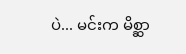ပဲ... မင်းက မိစ္ဆာ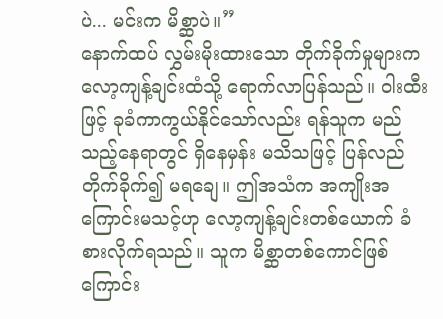ပဲ... မင်းက မိစ္ဆာပဲ။”
နောက်ထပ် လွှမ်းမိုးထားသော တိုက်ခိုက်မှုများက လော့ကျန့်ချင်းထံသို့ ရောက်လာပြန်သည်။ ဝါးထီးဖြင့် ခုခံကာကွယ်နိုင်သော်လည်း ရန်သူက မည်သည့်နေရာတွင် ရှိနေမှန်း မသိသဖြင့် ပြန်လည်တိုက်ခိုက်၍ မရချေ။ ဤအသံက အကျိုးအကြောင်းမသင့်ဟု လော့ကျန့်ချင်းတစ်ယောက် ခံစားလိုက်ရသည်။ သူက မိစ္ဆာတစ်ကောင်ဖြစ်ကြောင်း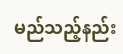မည်သည့်နည်း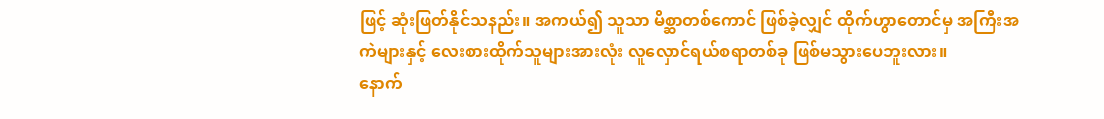ဖြင့် ဆုံးဖြတ်နိုင်သနည်း။ အကယ်၍ သူသာ မိစ္ဆာတစ်ကောင် ဖြစ်ခဲ့လျှင် ထိုက်ဟွာတောင်မှ အကြီးအကဲများနှင့် လေးစားထိုက်သူများအားလုံး လူလှောင်ရယ်စရာတစ်ခု ဖြစ်မသွားပေဘူးလား။
နောက်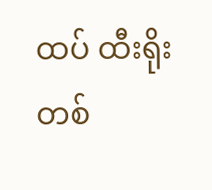ထပ် ထီးရိုးတစ်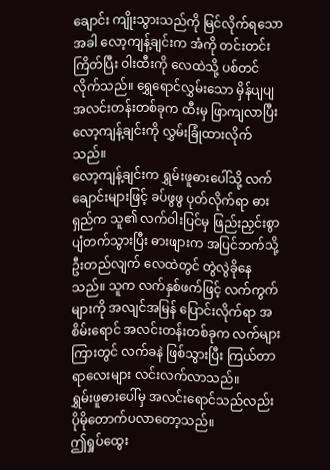ချောင်း ကျိုးသွားသည်ကို မြင်လိုက်ရသောအခါ လော့ကျန့်ချင်းက အံကို တင်းတင်းကြိတ်ပြီး ဝါးထီးကို လေထဲသို့ ပစ်တင်လိုက်သည်။ ရွှေရောင်လွှမ်းသော မှိန်ပျပျ အလင်းတန်းတစ်ခုက ထီးမှ ဖြာကျလာပြီး လော့ကျန့်ချင်းကို လွှမ်းခြုံထားလိုက်သည်။
လော့ကျန့်ချင်းက ရွှမ်းဖူဓားပေါ်သို့ လက်ချောင်းများဖြင့် ခပ်ဖွဖွ ပုတ်လိုက်ရာ ဓားရှည်က သူ၏ လက်ဝါးပြင်မှ ဖြည်းညှင်းစွာ ပျံတက်သွားပြီး ဓားဖျားက အပြင်ဘက်သို့ ဦးတည်လျက် လေထဲတွင် တွဲလွဲခိုနေသည်။ သူက လက်နှစ်ဖက်ဖြင့် လက်ကွက်များကို အလျင်အမြန် ပြောင်းလိုက်ရာ အစိမ်းရောင် အလင်းတန်းတစ်ခုက လက်များကြားတွင် လက်ခနဲ ဖြစ်သွားပြီး ကြယ်တာရာလေးများ လင်းလက်လာသည်။
ရွှမ်းဖူဓားပေါ်မှ အလင်းရောင်သည်လည်း ပိုမိုတောက်ပလာတော့သည်။
ဤရှုပ်ထွေး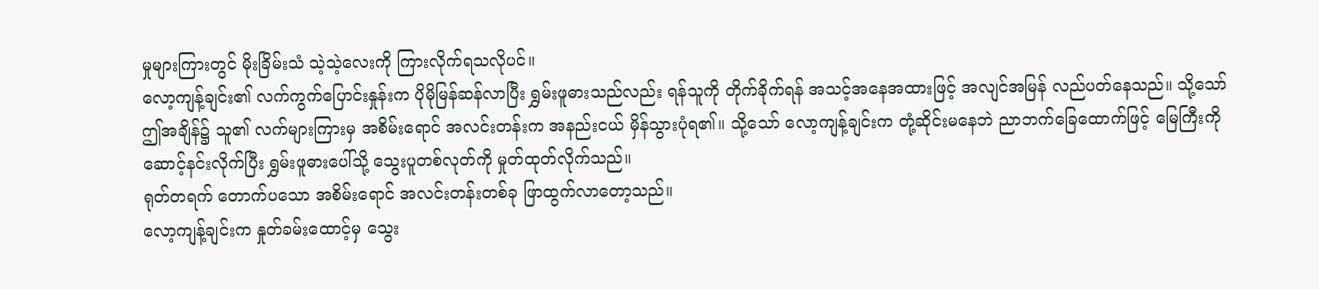မှုများကြားတွင် မိုးခြိမ်းသံ သဲ့သဲ့လေးကို ကြားလိုက်ရသလိုပင်။
လော့ကျန့်ချင်း၏ လက်ကွက်ပြောင်းနှုန်းက ပိုမိုမြန်ဆန်လာပြီး ရွှမ်းဖူဓားသည်လည်း ရန်သူကို တိုက်ခိုက်ရန် အသင့်အနေအထားဖြင့် အလျင်အမြန် လည်ပတ်နေသည်။ သို့သော် ဤအချိန်၌ သူ၏ လက်များကြားမှ အစိမ်းရောင် အလင်းတန်းက အနည်းငယ် မှိန်သွားပုံရ၏။ သို့သော် လော့ကျန့်ချင်းက တုံ့ဆိုင်းမနေဘဲ ညာဘက်ခြေထောက်ဖြင့် မြေကြီးကို ဆောင့်နင်းလိုက်ပြီး ရွှမ်းဖူဓားပေါ်သို့ သွေးပူတစ်လုတ်ကို မှုတ်ထုတ်လိုက်သည်။
ရုတ်တရက် တောက်ပသော အစိမ်းရောင် အလင်းတန်းတစ်ခု ဖြာထွက်လာတော့သည်။
လော့ကျန့်ချင်းက နှုတ်ခမ်းထောင့်မှ သွေး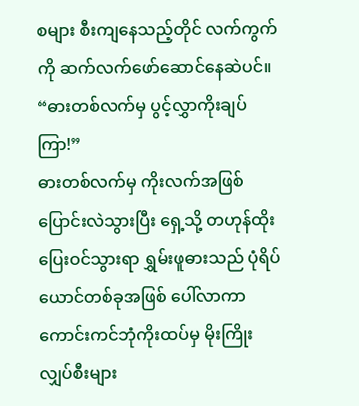စများ စီးကျနေသည့်တိုင် လက်ကွက်ကို ဆက်လက်ဖော်ဆောင်နေဆဲပင်။
“ဓားတစ်လက်မှ ပွင့်လွှာကိုးချပ်ကြာ!”
ဓားတစ်လက်မှ ကိုးလက်အဖြစ် ပြောင်းလဲသွားပြီး ရှေ့သို့ တဟုန်ထိုး ပြေးဝင်သွားရာ ရွှမ်းဖူဓားသည် ပုံရိပ်ယောင်တစ်ခုအဖြစ် ပေါ်လာကာ ကောင်းကင်ဘုံကိုးထပ်မှ မိုးကြိုးလျှပ်စီးများ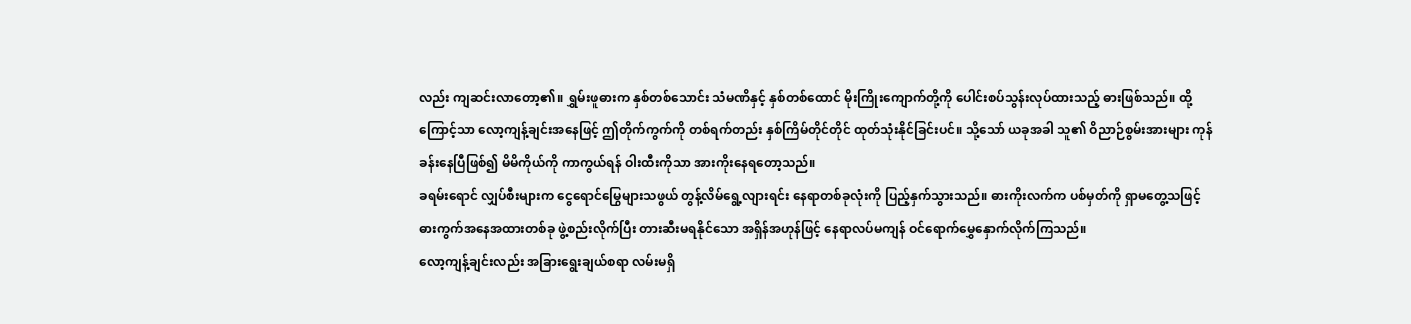လည်း ကျဆင်းလာတော့၏။ ရွှမ်းဖူဓားက နှစ်တစ်သောင်း သံမဏိနှင့် နှစ်တစ်ထောင် မိုးကြိုးကျောက်တို့ကို ပေါင်းစပ်သွန်းလုပ်ထားသည့် ဓားဖြစ်သည်။ ထို့ကြောင့်သာ လော့ကျန့်ချင်းအနေဖြင့် ဤတိုက်ကွက်ကို တစ်ရက်တည်း နှစ်ကြိမ်တိုင်တိုင် ထုတ်သုံးနိုင်ခြင်းပင်။ သို့သော် ယခုအခါ သူ၏ ဝိညာဉ်စွမ်းအားများ ကုန်ခန်းနေပြီဖြစ်၍ မိမိကိုယ်ကို ကာကွယ်ရန် ဝါးထီးကိုသာ အားကိုးနေရတော့သည်။
ခရမ်းရောင် လျှပ်စီးများက ငွေရောင်မြွေများသဖွယ် တွန့်လိမ်ရွေ့လျားရင်း နေရာတစ်ခုလုံးကို ပြည့်နှက်သွားသည်။ ဓားကိုးလက်က ပစ်မှတ်ကို ရှာမတွေ့သဖြင့် ဓားကွက်အနေအထားတစ်ခု ဖွဲ့စည်းလိုက်ပြီး တားဆီးမရနိုင်သော အရှိန်အဟုန်ဖြင့် နေရာလပ်မကျန် ဝင်ရောက်မွှေနှောက်လိုက်ကြသည်။
လော့ကျန့်ချင်းလည်း အခြားရွေးချယ်စရာ လမ်းမရှိ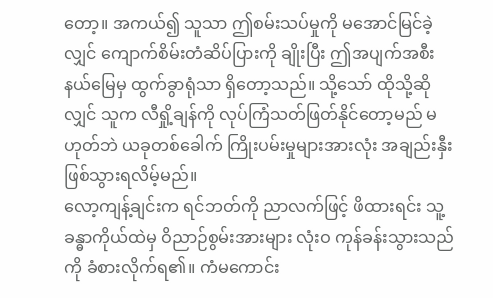တော့။ အကယ်၍ သူသာ ဤစမ်းသပ်မှုကို မအောင်မြင်ခဲ့လျှင် ကျောက်စိမ်းတံဆိပ်ပြားကို ချိုးပြီး ဤအပျက်အစီးနယ်မြေမှ ထွက်ခွာရုံသာ ရှိတော့သည်။ သို့သော် ထိုသို့ဆိုလျှင် သူက လီရှို့ချန်ကို လုပ်ကြံသတ်ဖြတ်နိုင်တော့မည် မဟုတ်ဘဲ ယခုတစ်ခေါက် ကြိုးပမ်းမှုများအားလုံး အချည်းနှီး ဖြစ်သွားရလိမ့်မည်။
လော့ကျန့်ချင်းက ရင်ဘတ်ကို ညာလက်ဖြင့် ဖိထားရင်း သူ့ခန္ဓာကိုယ်ထဲမှ ဝိညာဉ်စွမ်းအားများ လုံးဝ ကုန်ခန်းသွားသည်ကို ခံစားလိုက်ရ၏။ ကံမကောင်း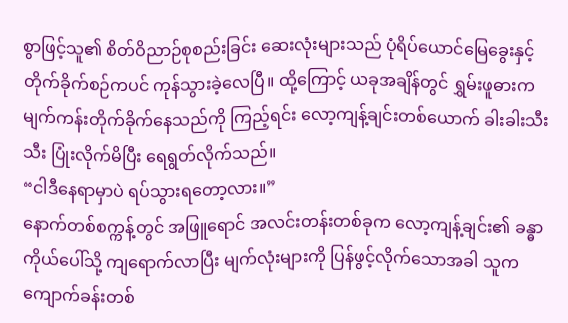စွာဖြင့်သူ၏ စိတ်ဝိညာဉ်စုစည်းခြင်း ဆေးလုံးများသည် ပုံရိပ်ယောင်မြေခွေးနှင့် တိုက်ခိုက်စဉ်ကပင် ကုန်သွားခဲ့လေပြီ။ ထို့ကြောင့် ယခုအချိန်တွင် ရွှမ်းဖူဓားက မျက်ကန်းတိုက်ခိုက်နေသည်ကို ကြည့်ရင်း လော့ကျန့်ချင်းတစ်ယောက် ခါးခါးသီးသီး ပြုံးလိုက်မိပြီး ရေရွတ်လိုက်သည်။
“ငါဒီနေရာမှာပဲ ရပ်သွားရတော့လား။”
နောက်တစ်စက္ကန့်တွင် အဖြူရောင် အလင်းတန်းတစ်ခုက လော့ကျန့်ချင်း၏ ခန္ဓာကိုယ်ပေါ်သို့ ကျရောက်လာပြီး မျက်လုံးများကို ပြန်ဖွင့်လိုက်သောအခါ သူက ကျောက်ခန်းတစ်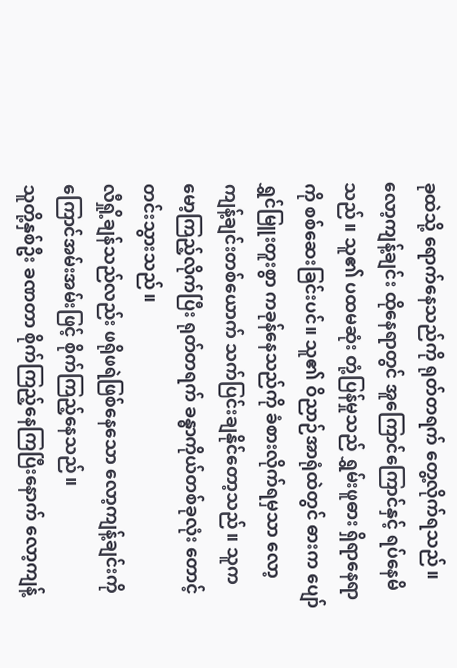ခုထဲသို့ ရောက်နေသည်ကို ရုတ်တရက် တွေ့လိုက်ရသည်။
လော့ကျန့်ချင်း ထိုနေရာတွင် အူကြောင်ကြောင်နှင့် ရပ်နေမိသည်။ သူ၏ ပထမဆုံး တုံ့ပြန်မှုသည် ရွှမ်းဖူဓား ရှိရာနေရာကို စစ်ဆေးခြင်းပင်။ သူ၏ ဝိညာဉ်အာရုံထဲတွင် ဓားက ပျော်ရွှင်မြူးတူးစွာ ကခုန်နေသည်ကို ခံစားလိုက်ရမှသာ လော့ကျန့်ချင်းတစ်ယောက် သက်ပြင်းချနိုင်တော့သည်။ သူက မော့ကြည့်လိုက်ပြီး ရုတ်တရက် ခန္ဓာကိုယ်တစ်ခုလုံး တောင့်တင်းသွားသည်။
လီရှို့ချန်သည်လည်း ဖရိုဖရဲဖြစ်နေသော လော့ကျန့်ချင်းကို ကြောင်အမ်းအမ်းဖြင့် စိုက်ကြည့်နေသည်။
သူတို့နှစ်ဦး ခဏတာ စိုက်ကြည့်နေကြပြီးနောက် လော့ကျန့်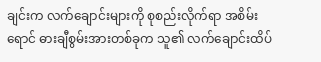ချင်းက လက်ချောင်းများကို စုစည်းလိုက်ရာ အစိမ်းရောင် ဓားချီစွမ်းအားတစ်ခုက သူ၏ လက်ချောင်းထိပ်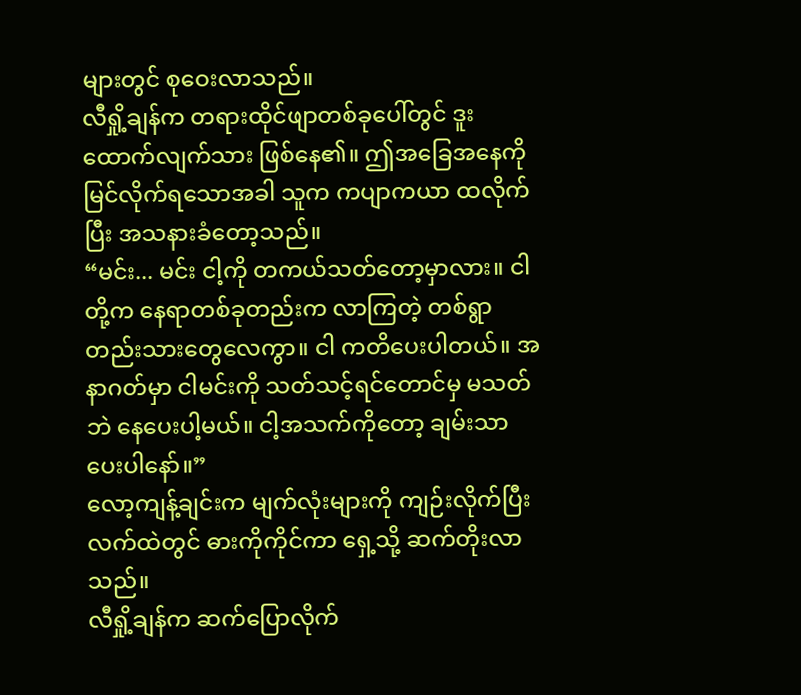များတွင် စုဝေးလာသည်။
လီရှို့ချန်က တရားထိုင်ဖျာတစ်ခုပေါ်တွင် ဒူးထောက်လျက်သား ဖြစ်နေ၏။ ဤအခြေအနေကို မြင်လိုက်ရသောအခါ သူက ကပျာကယာ ထလိုက်ပြီး အသနားခံတော့သည်။
“မင်း... မင်း ငါ့ကို တကယ်သတ်တော့မှာလား။ ငါတို့က နေရာတစ်ခုတည်းက လာကြတဲ့ တစ်ရွာတည်းသားတွေလေကွာ။ ငါ ကတိပေးပါတယ်။ အနာဂတ်မှာ ငါမင်းကို သတ်သင့်ရင်တောင်မှ မသတ်ဘဲ နေပေးပါ့မယ်။ ငါ့အသက်ကိုတော့ ချမ်းသာပေးပါနော်။”
လော့ကျန့်ချင်းက မျက်လုံးများကို ကျဉ်းလိုက်ပြီး လက်ထဲတွင် ဓားကိုကိုင်ကာ ရှေ့သို့ ဆက်တိုးလာသည်။
လီရှို့ချန်က ဆက်ပြောလိုက်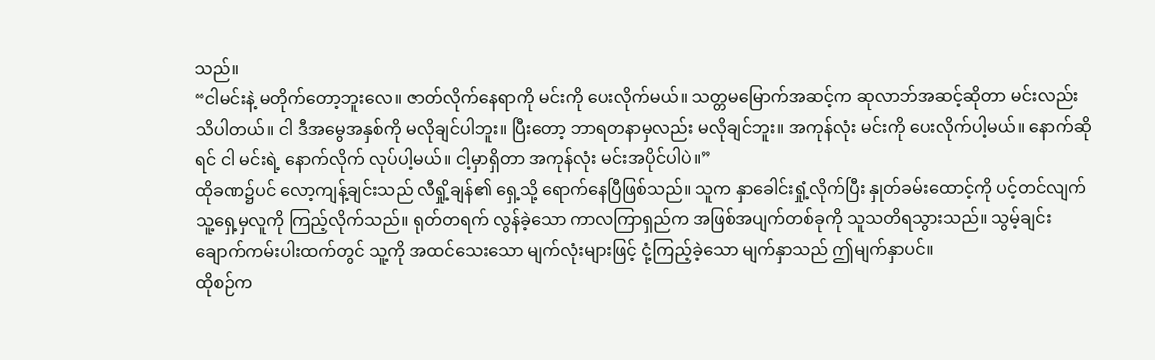သည်။
“ငါမင်းနဲ့ မတိုက်တော့ဘူးလေ။ ဇာတ်လိုက်နေရာကို မင်းကို ပေးလိုက်မယ်။ သတ္တမမြောက်အဆင့်က ဆုလာဘ်အဆင့်ဆိုတာ မင်းလည်း သိပါတယ်။ ငါ ဒီအမွေအနှစ်ကို မလိုချင်ပါဘူး။ ပြီးတော့ ဘာရတနာမှလည်း မလိုချင်ဘူး။ အကုန်လုံး မင်းကို ပေးလိုက်ပါ့မယ်။ နောက်ဆိုရင် ငါ မင်းရဲ့ နောက်လိုက် လုပ်ပါ့မယ်။ ငါ့မှာရှိတာ အကုန်လုံး မင်းအပိုင်ပါပဲ။”
ထိုခဏ၌ပင် လော့ကျန့်ချင်းသည် လီရှို့ချန်၏ ရှေ့သို့ ရောက်နေပြီဖြစ်သည်။ သူက နှာခေါင်းရှုံ့လိုက်ပြီး နှုတ်ခမ်းထောင့်ကို ပင့်တင်လျက် သူ့ရှေ့မှလူကို ကြည့်လိုက်သည်။ ရုတ်တရက် လွန်ခဲ့သော ကာလကြာရှည်က အဖြစ်အပျက်တစ်ခုကို သူသတိရသွားသည်။ သွမ့်ချင်း ချောက်ကမ်းပါးထက်တွင် သူ့ကို အထင်သေးသော မျက်လုံးများဖြင့် ငုံ့ကြည့်ခဲ့သော မျက်နှာသည် ဤမျက်နှာပင်။
ထိုစဉ်က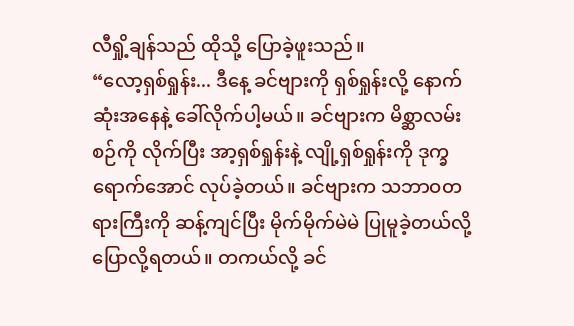လီရှို့ချန်သည် ထိုသို့ ပြောခဲ့ဖူးသည်။
“လော့ရှစ်ရှုန်း... ဒီနေ့ ခင်ဗျားကို ရှစ်ရှုန်းလို့ နောက်ဆုံးအနေနဲ့ ခေါ်လိုက်ပါ့မယ်။ ခင်ဗျားက မိစ္ဆာလမ်းစဉ်ကို လိုက်ပြီး အာ့ရှစ်ရှုန်းနဲ့ လျို့ရှစ်ရှုန်းကို ဒုက္ခရောက်အောင် လုပ်ခဲ့တယ်။ ခင်ဗျားက သဘာဝတရားကြီးကို ဆန့်ကျင်ပြီး မိုက်မိုက်မဲမဲ ပြုမူခဲ့တယ်လို့ ပြောလို့ရတယ်။ တကယ်လို့ ခင်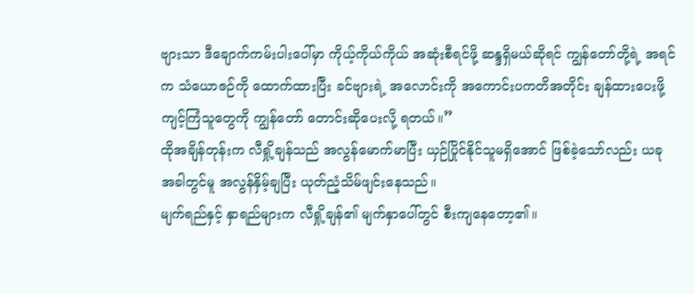ဗျားသာ ဒီချောက်ကမ်းပါးပေါ်မှာ ကိုယ့်ကိုယ်ကိုယ် အဆုံးစီရင်ဖို့ ဆန္ဒရှိမယ်ဆိုရင် ကျွန်တော်တို့ရဲ့ အရင်က သံယောဇဉ်ကို ထောက်ထားပြီး ခင်ဗျားရဲ့ အလောင်းကို အကောင်းပကတိအတိုင်း ချန်ထားပေးဖို့ ကျင့်ကြံသူတွေကို ကျွန်တော် တောင်းဆိုပေးလို့ ရတယ်။”
ထိုအချိန်တုန်းက လီရှို့ချန်သည် အလွန်မောက်မာပြီး ယှဉ်ပြိုင်နိုင်သူမရှိအောင် ဖြစ်ခဲ့သော်လည်း ယခုအခါတွင်မူ အလွန်နှိမ့်ချပြီး ယုတ်ညံ့သိမ်ဖျင်းနေသည်။
မျက်ရည်နှင့် နှာရည်များက လီရှို့ချန်၏ မျက်နှာပေါ်တွင် စီးကျနေတော့၏။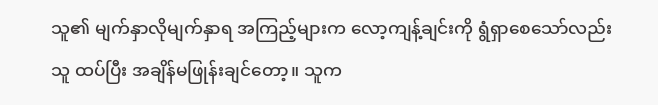သူ၏ မျက်နှာလိုမျက်နှာရ အကြည့်များက လော့ကျန့်ချင်းကို ရွံရှာစေသော်လည်း သူ ထပ်ပြီး အချိန်မဖြုန်းချင်တော့။ သူက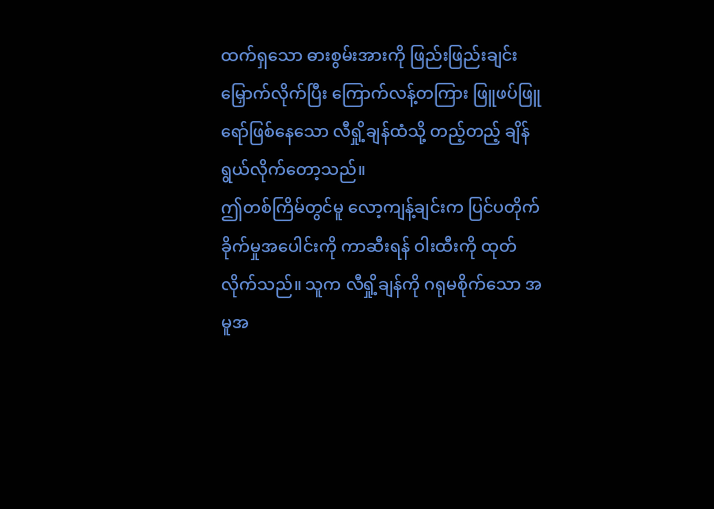ထက်ရှသော ဓားစွမ်းအားကို ဖြည်းဖြည်းချင်း မြှောက်လိုက်ပြီး ကြောက်လန့်တကြား ဖြူဖပ်ဖြူရော်ဖြစ်နေသော လီရှို့ချန်ထံသို့ တည့်တည့် ချိန်ရွယ်လိုက်တော့သည်။
ဤတစ်ကြိမ်တွင်မူ လော့ကျန့်ချင်းက ပြင်ပတိုက်ခိုက်မှုအပေါင်းကို ကာဆီးရန် ဝါးထီးကို ထုတ်လိုက်သည်။ သူက လီရှို့ချန်ကို ဂရုမစိုက်သော အမူအ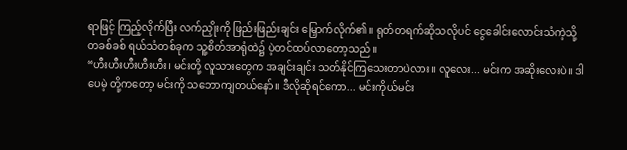ရာဖြင့် ကြည့်လိုက်ပြီး လက်ညှိုးကို ဖြည်းဖြည်းချင်း မြှောက်လိုက်၏။ ရုတ်တရက်ဆိုသလိုပင် ငွေခေါင်းလောင်းသံကဲ့သို့ တခစ်ခစ် ရယ်သံတစ်ခုက သူ့စိတ်အာရုံထဲ၌ ပဲ့တင်ထပ်လာတော့သည်။
“ဟီးဟီးဟီးဟီးဟီး၊ မင်းတို့ လူသားတွေက အချင်းချင်း သတ်နိုင်ကြသေးတာပဲလား။ လူလေး... မင်းက အဆိုးလေးပဲ။ ဒါပေမဲ့ တို့ကတော့ မင်းကို သဘောကျတယ်နော်။ ဒီလိုဆိုရင်ကော... မင်းကိုယ်မင်း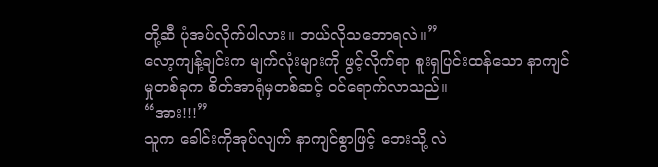တို့ဆီ ပုံအပ်လိုက်ပါလား။ ဘယ်လိုသဘောရလဲ။”
လော့ကျန့်ချင်းက မျက်လုံးများကို ဖွင့်လိုက်ရာ စူးရှပြင်းထန်သော နာကျင်မှုတစ်ခုက စိတ်အာရုံမှတစ်ဆင့် ဝင်ရောက်လာသည်။
“အား!!!”
သူက ခေါင်းကိုအုပ်လျက် နာကျင်စွာဖြင့် ဘေးသို့ လဲ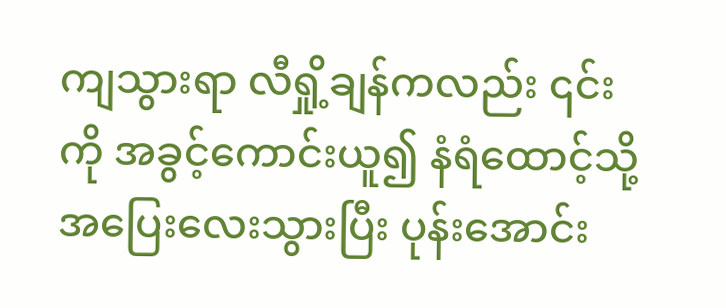ကျသွားရာ လီရှို့ချန်ကလည်း ၎င်းကို အခွင့်ကောင်းယူ၍ နံရံထောင့်သို့ အပြေးလေးသွားပြီး ပုန်းအောင်း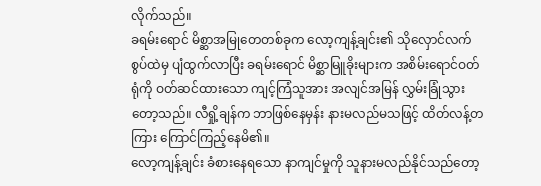လိုက်သည်။
ခရမ်းရောင် မိစ္ဆာအမြုတေတစ်ခုက လော့ကျန့်ချင်း၏ သိုလှောင်လက်စွပ်ထဲမှ ပျံထွက်လာပြီး ခရမ်းရောင် မိစ္ဆာမြူခိုးများက အစိမ်းရောင်ဝတ်ရုံကို ဝတ်ဆင်ထားသော ကျင့်ကြံသူအား အလျင်အမြန် လွှမ်းခြုံသွားတော့သည်။ လီရှို့ချန်က ဘာဖြစ်နေမှန်း နားမလည်မသဖြင့် ထိတ်လန့်တကြား ကြောင်ကြည့်နေမိ၏။
လော့ကျန့်ချင်း ခံစားနေရသော နာကျင်မှုကို သူနားမလည်နိုင်သည်တော့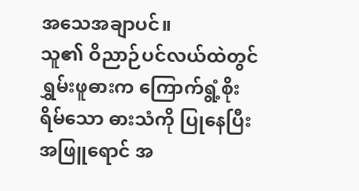အသေအချာပင်။
သူ၏ ဝိညာဉ်ပင်လယ်ထဲတွင် ရွှမ်းဖူဓားက ကြောက်ရွံ့စိုးရိမ်သော ဓားသံကို ပြုနေပြီး အဖြူရောင် အ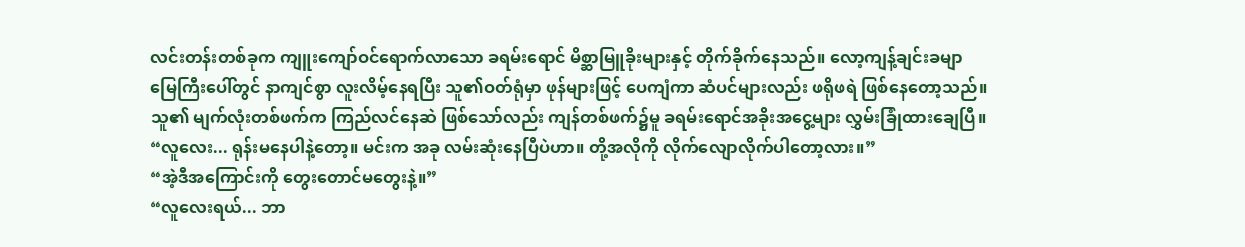လင်းတန်းတစ်ခုက ကျူးကျော်ဝင်ရောက်လာသော ခရမ်းရောင် မိစ္ဆာမြူခိုးများနှင့် တိုက်ခိုက်နေသည်။ လော့ကျန့်ချင်းခမျာ မြေကြီးပေါ်တွင် နာကျင်စွာ လူးလိမ့်နေရပြီး သူ၏ဝတ်ရုံမှာ ဖုန်များဖြင့် ပေကျံကာ ဆံပင်များလည်း ဖရိုဖရဲ ဖြစ်နေတော့သည်။ သူ၏ မျက်လုံးတစ်ဖက်က ကြည်လင်နေဆဲ ဖြစ်သော်လည်း ကျန်တစ်ဖက်၌မူ ခရမ်းရောင်အခိုးအငွေ့များ လွှမ်းခြုံထားချေပြီ။
“လူလေး... ရုန်းမနေပါနဲ့တော့။ မင်းက အခု လမ်းဆုံးနေပြီပဲဟာ။ တို့အလိုကို လိုက်လျောလိုက်ပါတော့လား။”
“အဲ့ဒီအကြောင်းကို တွေးတောင်မတွေးနဲ့။”
“လူလေးရယ်... ဘာ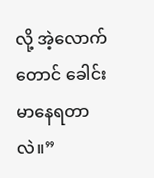လို့ အဲ့လောက်တောင် ခေါင်းမာနေရတာလဲ။”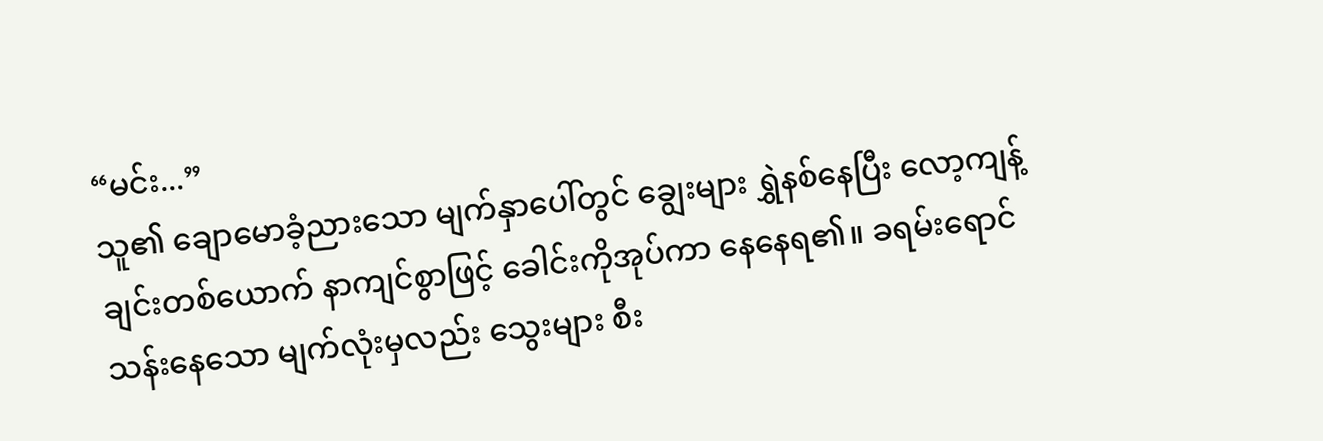“မင်း...”
သူ၏ ချောမောခံ့ညားသော မျက်နှာပေါ်တွင် ချွေးများ ရွှဲနစ်နေပြီး လော့ကျန့်ချင်းတစ်ယောက် နာကျင်စွာဖြင့် ခေါင်းကိုအုပ်ကာ နေနေရ၏။ ခရမ်းရောင်သန်းနေသော မျက်လုံးမှလည်း သွေးများ စီး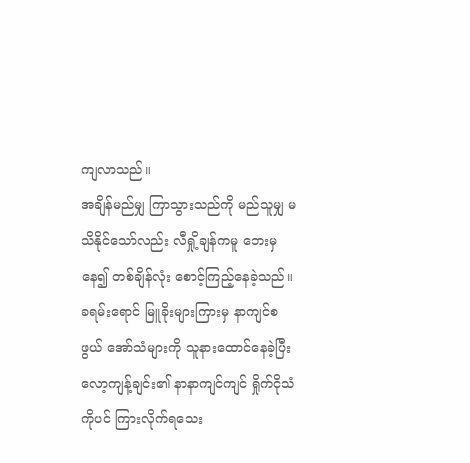ကျလာသည်။
အချိန်မည်မျှ ကြာသွားသည်ကို မည်သူမျှ မသိနိုင်သော်လည်း လီရှို့ချန်ကမူ ဘေးမှနေ၍ တစ်ချိန်လုံး စောင့်ကြည့်နေခဲ့သည်။ ခရမ်းရောင် မြူခိုးများကြားမှ နာကျင်စဖွယ် အော်သံများကို သူနားထောင်နေခဲ့ပြီး လော့ကျန့်ချင်း၏ နာနာကျင်ကျင် ရှိုက်ငိုသံကိုပင် ကြားလိုက်ရသေး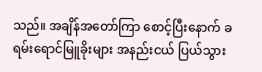သည်။ အချိန်အတော်ကြာ စောင့်ပြီးနောက် ခရမ်းရောင်မြူခိုးများ အနည်းငယ် ပြယ်သွား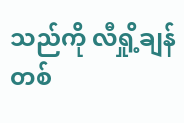သည်ကို လီရှို့ချန်တစ်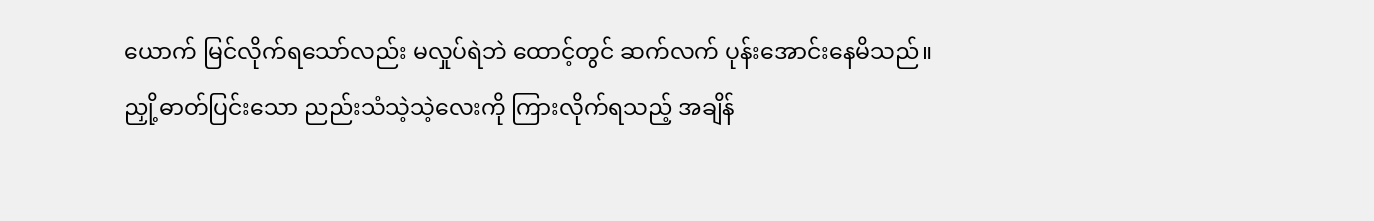ယောက် မြင်လိုက်ရသော်လည်း မလှုပ်ရဲဘဲ ထောင့်တွင် ဆက်လက် ပုန်းအောင်းနေမိသည်။
ညှို့ဓာတ်ပြင်းသော ညည်းသံသဲ့သဲ့လေးကို ကြားလိုက်ရသည့် အချိန်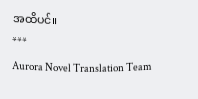အထိပင်။
***
Aurora Novel Translation Team